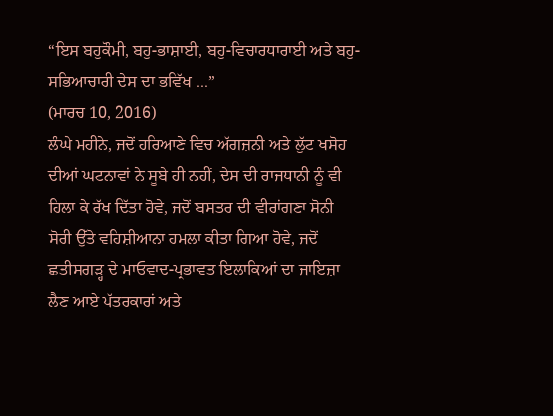“ਇਸ ਬਹੁਕੌਮੀ, ਬਹੁ-ਭਾਸ਼ਾਈ, ਬਹੁ-ਵਿਚਾਰਧਾਰਾਈ ਅਤੇ ਬਹੁ-ਸਭਿਆਚਾਰੀ ਦੇਸ ਦਾ ਭਵਿੱਖ ...”
(ਮਾਰਚ 10, 2016)
ਲੰਘੇ ਮਹੀਨੇ, ਜਦੋਂ ਹਰਿਆਣੇ ਵਿਚ ਅੱਗਜ਼ਨੀ ਅਤੇ ਲੁੱਟ ਖਸੋਹ ਦੀਆਂ ਘਟਨਾਵਾਂ ਨੇ ਸੂਬੇ ਹੀ ਨਹੀਂ, ਦੇਸ ਦੀ ਰਾਜਧਾਨੀ ਨੂੰ ਵੀ ਹਿਲਾ ਕੇ ਰੱਖ ਦਿੱਤਾ ਹੋਵੇ, ਜਦੋਂ ਬਸਤਰ ਦੀ ਵੀਰਾਂਗਣਾ ਸੋਨੀ ਸੋਰੀ ਉੱਤੇ ਵਹਿਸ਼ੀਆਨਾ ਹਮਲਾ ਕੀਤਾ ਗਿਆ ਹੋਵੇ, ਜਦੋਂ ਛਤੀਸਗੜ੍ਹ ਦੇ ਮਾਓਵਾਦ-ਪ੍ਰਭਾਵਤ ਇਲਾਕਿਆਂ ਦਾ ਜਾਇਜ਼ਾ ਲੈਣ ਆਏ ਪੱਤਰਕਾਰਾਂ ਅਤੇ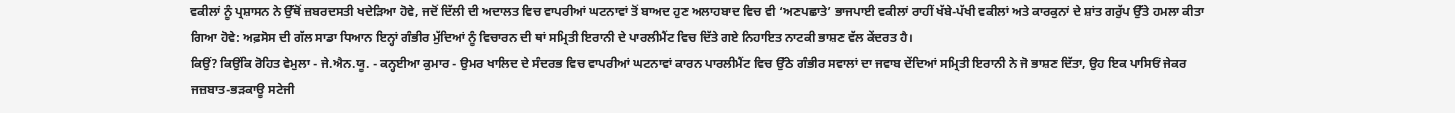ਵਕੀਲਾਂ ਨੂੰ ਪ੍ਰਸ਼ਾਸਨ ਨੇ ਉੱਥੋਂ ਜ਼ਬਰਦਸਤੀ ਖਦੇੜਿਆ ਹੋਵੇ, ਜਦੋਂ ਦਿੱਲੀ ਦੀ ਅਦਾਲਤ ਵਿਚ ਵਾਪਰੀਆਂ ਘਟਨਾਵਾਂ ਤੋਂ ਬਾਅਦ ਹੁਣ ਅਲਾਹਬਾਦ ਵਿਚ ਵੀ ‘ਅਣਪਛਾਤੇ’ ਭਾਜਪਾਈ ਵਕੀਲਾਂ ਰਾਹੀਂ ਖੱਬੇ-ਪੱਖੀ ਵਕੀਲਾਂ ਅਤੇ ਕਾਰਕੁਨਾਂ ਦੇ ਸ਼ਾਂਤ ਗਰੁੱਪ ਉੱਤੇ ਹਮਲਾ ਕੀਤਾ ਗਿਆ ਹੋਵੇ: ਅਫ਼ਸੋਸ ਦੀ ਗੱਲ ਸਾਡਾ ਧਿਆਨ ਇਨ੍ਹਾਂ ਗੰਭੀਰ ਮੁੱਦਿਆਂ ਨੂੰ ਵਿਚਾਰਨ ਦੀ ਥਾਂ ਸਮ੍ਰਿਤੀ ਇਰਾਨੀ ਦੇ ਪਾਰਲੀਮੈਂਟ ਵਿਚ ਦਿੱਤੇ ਗਏ ਨਿਹਾਇਤ ਨਾਟਕੀ ਭਾਸ਼ਣ ਵੱਲ ਕੇਂਦਰਤ ਹੈ।
ਕਿਉਂ? ਕਿਉਂਕਿ ਰੋਹਿਤ ਵੇਮੁਲਾ - ਜੇ.ਐਨ.ਯੂ. - ਕਨ੍ਹਈਆ ਕੁਮਾਰ - ਉਮਰ ਖਾਲਿਦ ਦੇ ਸੰਦਰਭ ਵਿਚ ਵਾਪਰੀਆਂ ਘਟਨਾਵਾਂ ਕਾਰਨ ਪਾਰਲੀਮੈਂਟ ਵਿਚ ਉੱਠੇ ਗੰਭੀਰ ਸਵਾਲਾਂ ਦਾ ਜਵਾਬ ਦੇਂਦਿਆਂ ਸਮ੍ਰਿਤੀ ਇਰਾਨੀ ਨੇ ਜੋ ਭਾਸ਼ਣ ਦਿੱਤਾ, ਉਹ ਇਕ ਪਾਸਿਓਂ ਜੇਕਰ ਜਜ਼ਬਾਤ-ਭੜਕਾਊ ਸਟੇਜੀ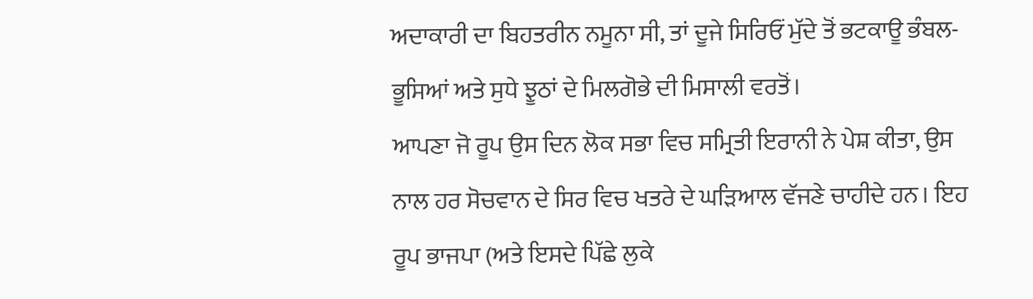ਅਦਾਕਾਰੀ ਦਾ ਬਿਹਤਰੀਨ ਨਮੂਨਾ ਸੀ, ਤਾਂ ਦੂਜੇ ਸਿਰਿਓਂ ਮੁੱਦੇ ਤੋਂ ਭਟਕਾਊ ਭੰਬਲ-ਭੂਸਿਆਂ ਅਤੇ ਸੁਧੇ ਝੂਠਾਂ ਦੇ ਮਿਲਗੋਭੇ ਦੀ ਮਿਸਾਲੀ ਵਰਤੋਂ।
ਆਪਣਾ ਜੋ ਰੂਪ ਉਸ ਦਿਨ ਲੋਕ ਸਭਾ ਵਿਚ ਸਮ੍ਰਿਤੀ ਇਰਾਨੀ ਨੇ ਪੇਸ਼ ਕੀਤਾ, ਉਸ ਨਾਲ ਹਰ ਸੋਚਵਾਨ ਦੇ ਸਿਰ ਵਿਚ ਖਤਰੇ ਦੇ ਘੜਿਆਲ ਵੱਜਣੇ ਚਾਹੀਦੇ ਹਨ। ਇਹ ਰੂਪ ਭਾਜਪਾ (ਅਤੇ ਇਸਦੇ ਪਿੱਛੇ ਲੁਕੇ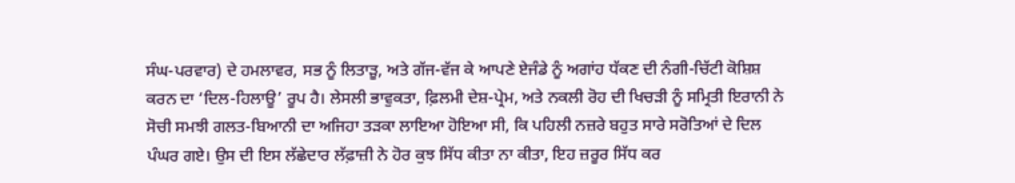ਸੰਘ-ਪਰਵਾਰ) ਦੇ ਹਮਲਾਵਰ, ਸਭ ਨੂੰ ਲਿਤਾੜੂ, ਅਤੇ ਗੱਜ-ਵੱਜ ਕੇ ਆਪਣੇ ਏਜੰਡੇ ਨੂੰ ਅਗਾਂਹ ਧੱਕਣ ਦੀ ਨੰਗੀ-ਚਿੱਟੀ ਕੋਸ਼ਿਸ਼ ਕਰਨ ਦਾ ‘ਦਿਲ-ਹਿਲਾਊ’ ਰੂਪ ਹੈ। ਲੇਸਲੀ ਭਾਵੁਕਤਾ, ਫ਼ਿਲਮੀ ਦੇਸ਼-ਪ੍ਰੇਮ, ਅਤੇ ਨਕਲੀ ਰੋਹ ਦੀ ਖਿਚੜੀ ਨੂੰ ਸਮ੍ਰਿਤੀ ਇਰਾਨੀ ਨੇ ਸੋਚੀ ਸਮਝੀ ਗਲਤ-ਬਿਆਨੀ ਦਾ ਅਜਿਹਾ ਤੜਕਾ ਲਾਇਆ ਹੋਇਆ ਸੀ, ਕਿ ਪਹਿਲੀ ਨਜ਼ਰੇ ਬਹੁਤ ਸਾਰੇ ਸਰੋਤਿਆਂ ਦੇ ਦਿਲ ਪੰਘਰ ਗਏ। ਉਸ ਦੀ ਇਸ ਲੱਛੇਦਾਰ ਲੱਫ਼ਾਜ਼ੀ ਨੇ ਹੋਰ ਕੁਝ ਸਿੱਧ ਕੀਤਾ ਨਾ ਕੀਤਾ, ਇਹ ਜ਼ਰੂਰ ਸਿੱਧ ਕਰ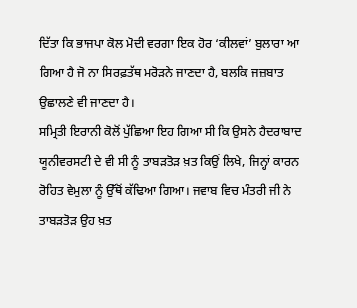ਦਿੱਤਾ ਕਿ ਭਾਜਪਾ ਕੋਲ ਮੋਦੀ ਵਰਗਾ ਇਕ ਹੋਰ ‘ਕੀਲਵਾਂ’ ਬੁਲਾਰਾ ਆ ਗਿਆ ਹੈ ਜੋ ਨਾ ਸਿਰਫ਼ਤੱਥ ਮਰੋੜਨੇ ਜਾਣਦਾ ਹੈ, ਬਲਕਿ ਜਜ਼ਬਾਤ ਉਛਾਲਣੇ ਵੀ ਜਾਣਦਾ ਹੈ।
ਸਮ੍ਰਿਤੀ ਇਰਾਨੀ ਕੋਲੋਂ ਪੁੱਛਿਆ ਇਹ ਗਿਆ ਸੀ ਕਿ ਉਸਨੇ ਹੈਦਰਾਬਾਦ ਯੂਨੀਵਰਸਟੀ ਦੇ ਵੀ ਸੀ ਨੂੰ ਤਾਬੜਤੋੜ ਖ਼ਤ ਕਿਉਂ ਲਿਖੇ, ਜਿਨ੍ਹਾਂ ਕਾਰਨ ਰੋਹਿਤ ਵੇਮੁਲਾ ਨੂੰ ਉੱਥੋਂ ਕੱਢਿਆ ਗਿਆ। ਜਵਾਬ ਵਿਚ ਮੰਤਰੀ ਜੀ ਨੇ ਤਾਬੜਤੋੜ ਉਹ ਖ਼ਤ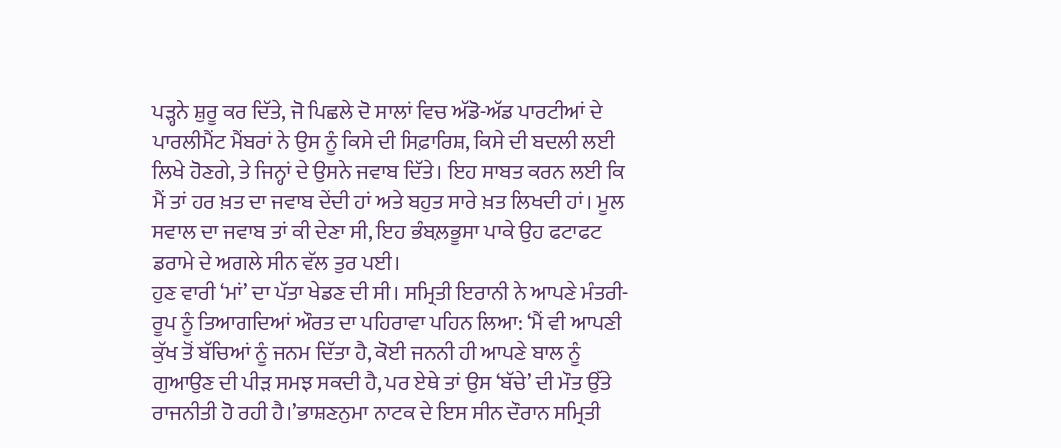ਪੜ੍ਹਨੇ ਸ਼ੁਰੂ ਕਰ ਦਿੱਤੇ, ਜੋ ਪਿਛਲੇ ਦੋ ਸਾਲਾਂ ਵਿਚ ਅੱਡੋ-ਅੱਡ ਪਾਰਟੀਆਂ ਦੇ ਪਾਰਲੀਮੈਂਟ ਮੈਂਬਰਾਂ ਨੇ ਉਸ ਨੂੰ ਕਿਸੇ ਦੀ ਸਿਫ਼ਾਰਿਸ਼, ਕਿਸੇ ਦੀ ਬਦਲੀ ਲਈ ਲਿਖੇ ਹੋਣਗੇ, ਤੇ ਜਿਨ੍ਹਾਂ ਦੇ ਉਸਨੇ ਜਵਾਬ ਦਿੱਤੇ। ਇਹ ਸਾਬਤ ਕਰਨ ਲਈ ਕਿ ਮੈਂ ਤਾਂ ਹਰ ਖ਼ਤ ਦਾ ਜਵਾਬ ਦੇਂਦੀ ਹਾਂ ਅਤੇ ਬਹੁਤ ਸਾਰੇ ਖ਼ਤ ਲਿਖਦੀ ਹਾਂ। ਮੂਲ ਸਵਾਲ ਦਾ ਜਵਾਬ ਤਾਂ ਕੀ ਦੇਣਾ ਸੀ, ਇਹ ਭੰਬਲ਼ਭੂਸਾ ਪਾਕੇ ਉਹ ਫਟਾਫਟ ਡਰਾਮੇ ਦੇ ਅਗਲੇ ਸੀਨ ਵੱਲ ਤੁਰ ਪਈ।
ਹੁਣ ਵਾਰੀ ‘ਮਾਂ’ ਦਾ ਪੱਤਾ ਖੇਡਣ ਦੀ ਸੀ। ਸਮ੍ਰਿਤੀ ਇਰਾਨੀ ਨੇ ਆਪਣੇ ਮੰਤਰੀ-ਰੂਪ ਨੂੰ ਤਿਆਗਦਿਆਂ ਔਰਤ ਦਾ ਪਹਿਰਾਵਾ ਪਹਿਨ ਲਿਆ: ‘ਮੈਂ ਵੀ ਆਪਣੀ ਕੁੱਖ ਤੋਂ ਬੱਚਿਆਂ ਨੂੰ ਜਨਮ ਦਿੱਤਾ ਹੈ, ਕੋਈ ਜਨਨੀ ਹੀ ਆਪਣੇ ਬਾਲ ਨੂੰ ਗੁਆਉਣ ਦੀ ਪੀੜ ਸਮਝ ਸਕਦੀ ਹੈ, ਪਰ ਏਥੇ ਤਾਂ ਉਸ ‘ਬੱਚੇ’ ਦੀ ਮੌਤ ਉੱਤੇ ਰਾਜਨੀਤੀ ਹੋ ਰਹੀ ਹੈ।’ਭਾਸ਼ਣਨੁਮਾ ਨਾਟਕ ਦੇ ਇਸ ਸੀਨ ਦੌਰਾਨ ਸਮ੍ਰਿਤੀ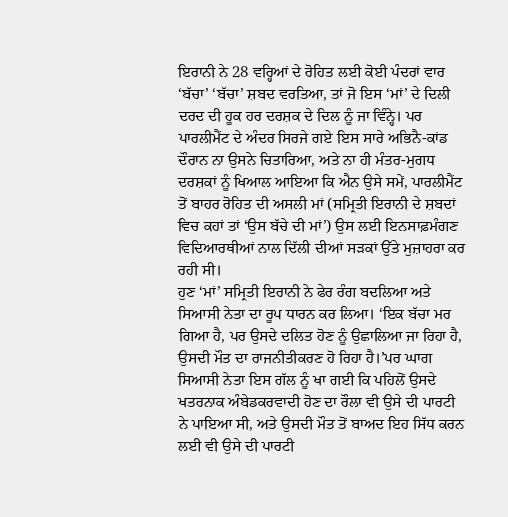ਇਰਾਨੀ ਨੇ 28 ਵਰ੍ਹਿਆਂ ਦੇ ਰੋਹਿਤ ਲਈ ਕੋਈ ਪੰਦਰਾਂ ਵਾਰ ‘ਬੱਚਾ’ ‘ਬੱਚਾ’ ਸ਼ਬਦ ਵਰਤਿਆ, ਤਾਂ ਜੋ ਇਸ ‘ਮਾਂ’ ਦੇ ਦਿਲੀ ਦਰਦ ਦੀ ਹੂਕ ਹਰ ਦਰਸ਼ਕ ਦੇ ਦਿਲ ਨੂੰ ਜਾ ਵਿੰਨ੍ਹੇ। ਪਰ ਪਾਰਲੀਮੈਂਟ ਦੇ ਅੰਦਰ ਸਿਰਜੇ ਗਏ ਇਸ ਸਾਰੇ ਅਭਿਨੈ-ਕਾਂਡ ਦੌਰਾਨ ਨਾ ਉਸਨੇ ਚਿਤਾਰਿਆ, ਅਤੇ ਨਾ ਹੀ ਮੰਤਰ-ਮੁਗਧ ਦਰਸ਼ਕਾਂ ਨੂੰ ਖਿਆਲ ਆਇਆ ਕਿ ਐਨ ਉਸੇ ਸਮੇਂ, ਪਾਰਲੀਮੈਂਟ ਤੋਂ ਬਾਹਰ ਰੋਹਿਤ ਦੀ ਅਸਲੀ ਮਾਂ (ਸਮ੍ਰਿਤੀ ਇਰਾਨੀ ਦੇ ਸ਼ਬਦਾਂ ਵਿਚ ਕਹਾਂ ਤਾਂ ‘ਉਸ ਬੱਚੇ ਦੀ ਮਾਂ’) ਉਸ ਲਈ ਇਨਸਾਫ਼ਮੰਗਣ ਵਿਦਿਆਰਥੀਆਂ ਨਾਲ ਦਿੱਲੀ ਦੀਆਂ ਸੜਕਾਂ ਉੱਤੇ ਮੁਜ਼ਾਹਰਾ ਕਰ ਰਹੀ ਸੀ।
ਹੁਣ ‘ਮਾਂ’ ਸਮ੍ਰਿਤੀ ਇਰਾਨੀ ਨੇ ਫੇਰ ਰੰਗ ਬਦਲਿਆ ਅਤੇ ਸਿਆਸੀ ਨੇਤਾ ਦਾ ਰੂਪ ਧਾਰਨ ਕਰ ਲਿਆ। ‘ਇਕ ਬੱਚਾ ਮਰ ਗਿਆ ਹੈ, ਪਰ ਉਸਦੇ ਦਲਿਤ ਹੋਣ ਨੂੰ ਉਛਾਲਿਆ ਜਾ ਰਿਹਾ ਹੈ, ਉਸਦੀ ਮੌਤ ਦਾ ਰਾਜਨੀਤੀਕਰਣ ਹੋ ਰਿਹਾ ਹੈ।’ਪਰ ਘਾਗ ਸਿਆਸੀ ਨੇਤਾ ਇਸ ਗੱਲ ਨੂੰ ਖਾ ਗਈ ਕਿ ਪਹਿਲੋਂ ਉਸਦੇ ਖਤਰਨਾਕ ਅੰਬੇਡਕਰਵਾਦੀ ਹੋਣ ਦਾ ਰੌਲਾ ਵੀ ਉਸੇ ਦੀ ਪਾਰਟੀ ਨੇ ਪਾਇਆ ਸੀ, ਅਤੇ ਉਸਦੀ ਮੌਤ ਤੋਂ ਬਾਅਦ ਇਹ ਸਿੱਧ ਕਰਨ ਲਈ ਵੀ ਉਸੇ ਦੀ ਪਾਰਟੀ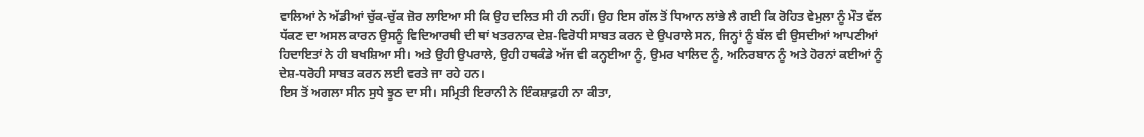ਵਾਲਿਆਂ ਨੇ ਅੱਡੀਆਂ ਚੁੱਕ-ਚੁੱਕ ਜ਼ੋਰ ਲਾਇਆ ਸੀ ਕਿ ਉਹ ਦਲਿਤ ਸੀ ਹੀ ਨਹੀਂ। ਉਹ ਇਸ ਗੱਲ ਤੋਂ ਧਿਆਨ ਲਾਂਭੇ ਲੈ ਗਈ ਕਿ ਰੋਹਿਤ ਵੇਮੁਲਾ ਨੂੰ ਮੌਤ ਵੱਲ ਧੱਕਣ ਦਾ ਅਸਲ ਕਾਰਨ ਉਸਨੂੰ ਵਿਦਿਆਰਥੀ ਦੀ ਥਾਂ ਖਤਰਨਾਕ ਦੇਸ਼-ਵਿਰੋਧੀ ਸਾਬਤ ਕਰਨ ਦੇ ਉਪਰਾਲੇ ਸਨ, ਜਿਨ੍ਹਾਂ ਨੂੰ ਬੱਲ ਵੀ ਉਸਦੀਆਂ ਆਪਣੀਆਂ ਹਿਦਾਇਤਾਂ ਨੇ ਹੀ ਬਖਸ਼ਿਆ ਸੀ। ਅਤੇ ਉਹੀ ਉਪਰਾਲੇ, ਉਹੀ ਹਥਕੰਡੇ ਅੱਜ ਵੀ ਕਨ੍ਹਈਆ ਨੂੰ, ਉਮਰ ਖਾਲਿਦ ਨੂੰ, ਅਨਿਰਬਾਨ ਨੂੰ ਅਤੇ ਹੋਰਨਾਂ ਕਈਆਂ ਨੂੰ ਦੇਸ਼-ਧਰੋਹੀ ਸਾਬਤ ਕਰਨ ਲਈ ਵਰਤੇ ਜਾ ਰਹੇ ਹਨ।
ਇਸ ਤੋਂ ਅਗਲਾ ਸੀਨ ਸੁਧੇ ਝੂਠ ਦਾ ਸੀ। ਸਮ੍ਰਿਤੀ ਇਰਾਨੀ ਨੇ ਇੰਕਸ਼ਾਫ਼ਹੀ ਨਾ ਕੀਤਾ,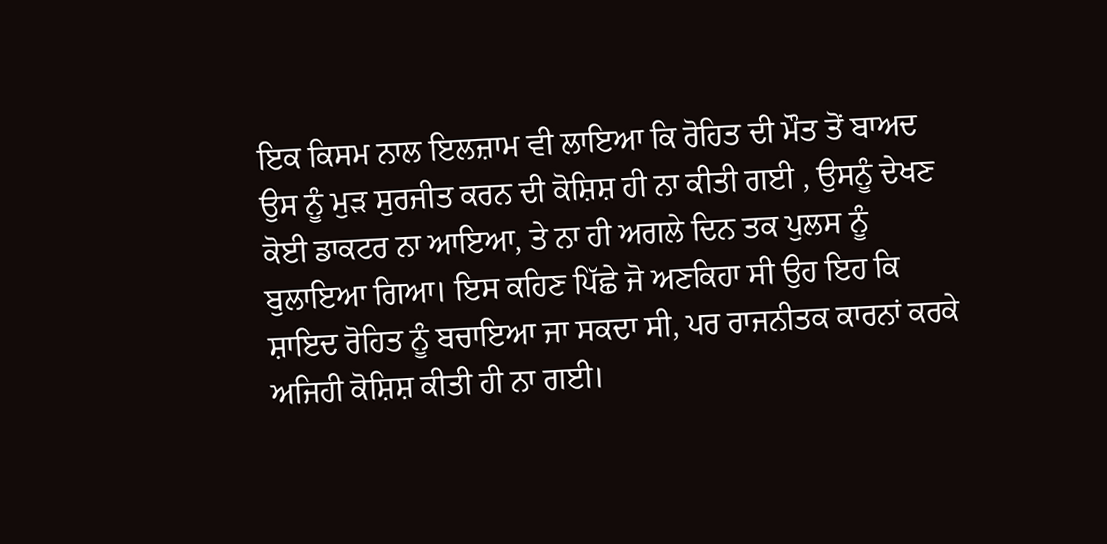ਇਕ ਕਿਸਮ ਨਾਲ ਇਲਜ਼ਾਮ ਵੀ ਲਾਇਆ ਕਿ ਰੋਹਿਤ ਦੀ ਮੌਤ ਤੋਂ ਬਾਅਦ ਉਸ ਨੂੰ ਮੁੜ ਸੁਰਜੀਤ ਕਰਨ ਦੀ ਕੋਸ਼ਿਸ਼ ਹੀ ਨਾ ਕੀਤੀ ਗਈ , ਉਸਨੂੰ ਦੇਖਣ ਕੋਈ ਡਾਕਟਰ ਨਾ ਆਇਆ, ਤੇ ਨਾ ਹੀ ਅਗਲੇ ਦਿਨ ਤਕ ਪੁਲਸ ਨੂੰ ਬੁਲਾਇਆ ਗਿਆ। ਇਸ ਕਹਿਣ ਪਿੱਛੇ ਜੋ ਅਣਕਿਹਾ ਸੀ ਉਹ ਇਹ ਕਿ ਸ਼ਾਇਦ ਰੋਹਿਤ ਨੂੰ ਬਚਾਇਆ ਜਾ ਸਕਦਾ ਸੀ, ਪਰ ਰਾਜਨੀਤਕ ਕਾਰਨਾਂ ਕਰਕੇ ਅਜਿਹੀ ਕੋਸ਼ਿਸ਼ ਕੀਤੀ ਹੀ ਨਾ ਗਈ।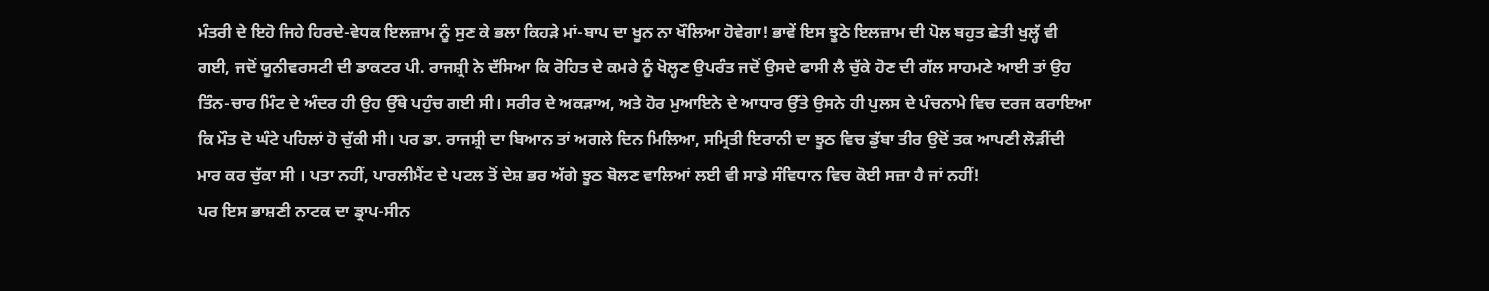ਮੰਤਰੀ ਦੇ ਇਹੋ ਜਿਹੇ ਹਿਰਦੇ-ਵੇਧਕ ਇਲਜ਼ਾਮ ਨੂੰ ਸੁਣ ਕੇ ਭਲਾ ਕਿਹੜੇ ਮਾਂ-ਬਾਪ ਦਾ ਖੂਨ ਨਾ ਖੌਲਿਆ ਹੋਵੇਗਾ! ਭਾਵੇਂ ਇਸ ਝੂਠੇ ਇਲਜ਼ਾਮ ਦੀ ਪੋਲ ਬਹੁਤ ਛੇਤੀ ਖੁਲ੍ਹੱ ਵੀ ਗਈ, ਜਦੋਂ ਯੂਨੀਵਰਸਟੀ ਦੀ ਡਾਕਟਰ ਪੀ. ਰਾਜਸ਼੍ਰੀ ਨੇ ਦੱਸਿਆ ਕਿ ਰੋਹਿਤ ਦੇ ਕਮਰੇ ਨੂੰ ਖੋਲ੍ਹਣ ਉਪਰੰਤ ਜਦੋਂ ਉਸਦੇ ਫਾਸੀ ਲੈ ਚੁੱਕੇ ਹੋਣ ਦੀ ਗੱਲ ਸਾਹਮਣੇ ਆਈ ਤਾਂ ਉਹ ਤਿੰਨ-ਚਾਰ ਮਿੰਟ ਦੇ ਅੰਦਰ ਹੀ ਉਹ ਉੱਥੇ ਪਹੁੰਚ ਗਈ ਸੀ। ਸਰੀਰ ਦੇ ਅਕੜਾਅ, ਅਤੇ ਹੋਰ ਮੁਆਇਨੇ ਦੇ ਆਧਾਰ ਉੱਤੇ ਉਸਨੇ ਹੀ ਪੁਲਸ ਦੇ ਪੰਚਨਾਮੇ ਵਿਚ ਦਰਜ ਕਰਾਇਆ ਕਿ ਮੌਤ ਦੋ ਘੰਟੇ ਪਹਿਲਾਂ ਹੋ ਚੁੱਕੀ ਸੀ। ਪਰ ਡਾ. ਰਾਜਸ਼੍ਰੀ ਦਾ ਬਿਆਨ ਤਾਂ ਅਗਲੇ ਦਿਨ ਮਿਲਿਆ, ਸਮ੍ਰਿਤੀ ਇਰਾਨੀ ਦਾ ਝੂਠ ਵਿਚ ਡੁੱਬਾ ਤੀਰ ਉਦੋਂ ਤਕ ਆਪਣੀ ਲੋੜੀਂਦੀ ਮਾਰ ਕਰ ਚੁੱਕਾ ਸੀ । ਪਤਾ ਨਹੀਂ, ਪਾਰਲੀਮੈਂਟ ਦੇ ਪਟਲ ਤੋਂ ਦੇਸ਼ ਭਰ ਅੱਗੇ ਝੂਠ ਬੋਲਣ ਵਾਲਿਆਂ ਲਈ ਵੀ ਸਾਡੇ ਸੰਵਿਧਾਨ ਵਿਚ ਕੋਈ ਸਜ਼ਾ ਹੈ ਜਾਂ ਨਹੀਂ!
ਪਰ ਇਸ ਭਾਸ਼ਣੀ ਨਾਟਕ ਦਾ ਡ੍ਰਾਪ-ਸੀਨ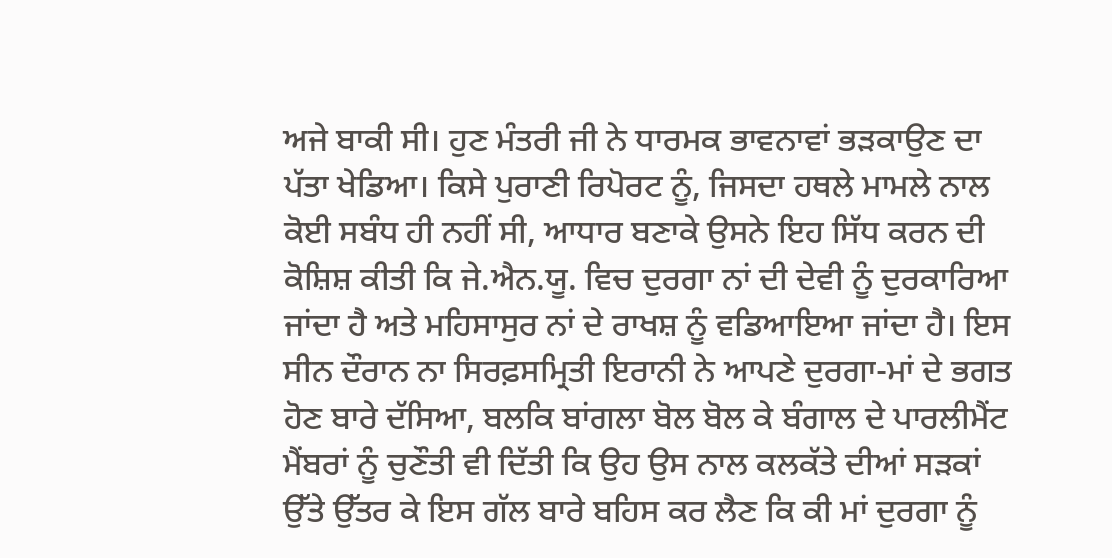ਅਜੇ ਬਾਕੀ ਸੀ। ਹੁਣ ਮੰਤਰੀ ਜੀ ਨੇ ਧਾਰਮਕ ਭਾਵਨਾਵਾਂ ਭੜਕਾਉਣ ਦਾ ਪੱਤਾ ਖੇਡਿਆ। ਕਿਸੇ ਪੁਰਾਣੀ ਰਿਪੋਰਟ ਨੂੰ, ਜਿਸਦਾ ਹਥਲੇ ਮਾਮਲੇ ਨਾਲ ਕੋਈ ਸਬੰਧ ਹੀ ਨਹੀਂ ਸੀ, ਆਧਾਰ ਬਣਾਕੇ ਉਸਨੇ ਇਹ ਸਿੱਧ ਕਰਨ ਦੀ ਕੋਸ਼ਿਸ਼ ਕੀਤੀ ਕਿ ਜੇ.ਐਨ.ਯੂ. ਵਿਚ ਦੁਰਗਾ ਨਾਂ ਦੀ ਦੇਵੀ ਨੂੰ ਦੁਰਕਾਰਿਆ ਜਾਂਦਾ ਹੈ ਅਤੇ ਮਹਿਸਾਸੁਰ ਨਾਂ ਦੇ ਰਾਖਸ਼ ਨੂੰ ਵਡਿਆਇਆ ਜਾਂਦਾ ਹੈ। ਇਸ ਸੀਨ ਦੌਰਾਨ ਨਾ ਸਿਰਫ਼ਸਮ੍ਰਿਤੀ ਇਰਾਨੀ ਨੇ ਆਪਣੇ ਦੁਰਗਾ-ਮਾਂ ਦੇ ਭਗਤ ਹੋਣ ਬਾਰੇ ਦੱਸਿਆ, ਬਲਕਿ ਬਾਂਗਲਾ ਬੋਲ ਬੋਲ ਕੇ ਬੰਗਾਲ ਦੇ ਪਾਰਲੀਮੈਂਟ ਮੈਂਬਰਾਂ ਨੂੰ ਚੁਣੌਤੀ ਵੀ ਦਿੱਤੀ ਕਿ ਉਹ ਉਸ ਨਾਲ ਕਲਕੱਤੇ ਦੀਆਂ ਸੜਕਾਂ ਉੱਤੇ ਉੱਤਰ ਕੇ ਇਸ ਗੱਲ ਬਾਰੇ ਬਹਿਸ ਕਰ ਲੈਣ ਕਿ ਕੀ ਮਾਂ ਦੁਰਗਾ ਨੂੰ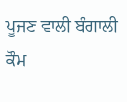ਪੂਜਣ ਵਾਲੀ ਬੰਗਾਲੀ ਕੌਮ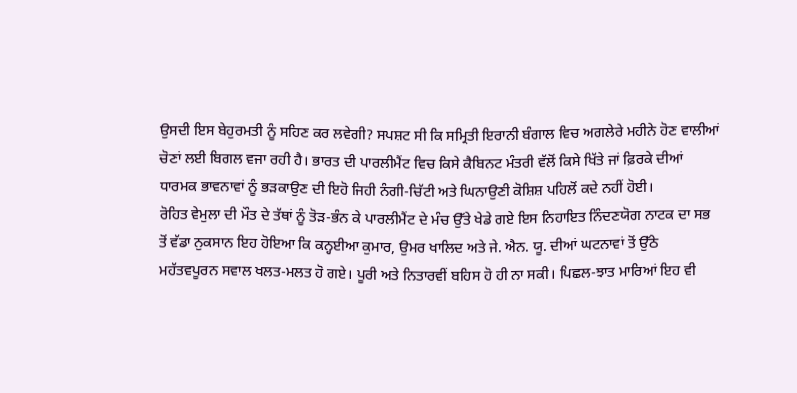ਉਸਦੀ ਇਸ ਬੇਹੁਰਮਤੀ ਨੂੰ ਸਹਿਣ ਕਰ ਲਵੇਗੀ? ਸਪਸ਼ਟ ਸੀ ਕਿ ਸਮ੍ਰਿਤੀ ਇਰਾਨੀ ਬੰਗਾਲ ਵਿਚ ਅਗਲੇਰੇ ਮਹੀਨੇ ਹੋਣ ਵਾਲੀਆਂ ਚੋਣਾਂ ਲਈ ਬਿਗਲ ਵਜਾ ਰਹੀ ਹੈ। ਭਾਰਤ ਦੀ ਪਾਰਲੀਮੈਂਟ ਵਿਚ ਕਿਸੇ ਕੈਬਿਨਟ ਮੰਤਰੀ ਵੱਲੋਂ ਕਿਸੇ ਖਿੱਤੇ ਜਾਂ ਫ਼ਿਰਕੇ ਦੀਆਂ ਧਾਰਮਕ ਭਾਵਨਾਵਾਂ ਨੂੰ ਭੜਕਾਉਣ ਦੀ ਇਹੋ ਜਿਹੀ ਨੰਗੀ-ਚਿੱਟੀ ਅਤੇ ਘਿਨਾਉਣੀ ਕੋਸ਼ਿਸ਼ ਪਹਿਲੋਂ ਕਦੇ ਨਹੀਂ ਹੋਈ।
ਰੋਹਿਤ ਵੇਮੁਲਾ ਦੀ ਮੌਤ ਦੇ ਤੱਥਾਂ ਨੂੰ ਤੋੜ-ਭੰਨ ਕੇ ਪਾਰਲੀਮੈਂਟ ਦੇ ਮੰਚ ਉੱਤੇ ਖੇਡੇ ਗਏ ਇਸ ਨਿਹਾਇਤ ਨਿੰਦਣਯੋਗ ਨਾਟਕ ਦਾ ਸਭ ਤੋਂ ਵੱਡਾ ਨੁਕਸਾਨ ਇਹ ਹੋਇਆ ਕਿ ਕਨ੍ਹਈਆ ਕੁਮਾਰ, ਉਮਰ ਖਾਲਿਦ ਅਤੇ ਜੇ. ਐਨ. ਯੂ. ਦੀਆਂ ਘਟਨਾਵਾਂ ਤੋਂ ਉੱਠੇ ਮਹੱਤਵਪੂਰਨ ਸਵਾਲ ਖਲਤ-ਮਲਤ ਹੋ ਗਏ। ਪੂਰੀ ਅਤੇ ਨਿਤਾਰਵੀਂ ਬਹਿਸ ਹੋ ਹੀ ਨਾ ਸਕੀ। ਪਿਛਲ-ਝਾਤ ਮਾਰਿਆਂ ਇਹ ਵੀ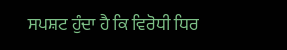ਸਪਸ਼ਟ ਹੁੰਦਾ ਹੈ ਕਿ ਵਿਰੋਧੀ ਧਿਰ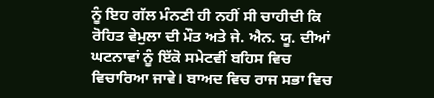ਨੂੰ ਇਹ ਗੱਲ ਮੰਨਣੀ ਹੀ ਨਹੀਂ ਸੀ ਚਾਹੀਦੀ ਕਿ ਰੋਹਿਤ ਵੇਮੁਲਾ ਦੀ ਮੌਤ ਅਤੇ ਜੇ. ਐਨ. ਯੂ. ਦੀਆਂ ਘਟਨਾਵਾਂ ਨੂੰ ਇੱਕੋ ਸਮੇਟਵੀਂ ਬਹਿਸ ਵਿਚ ਵਿਚਾਰਿਆ ਜਾਵੇ। ਬਾਅਦ ਵਿਚ ਰਾਜ ਸਭਾ ਵਿਚ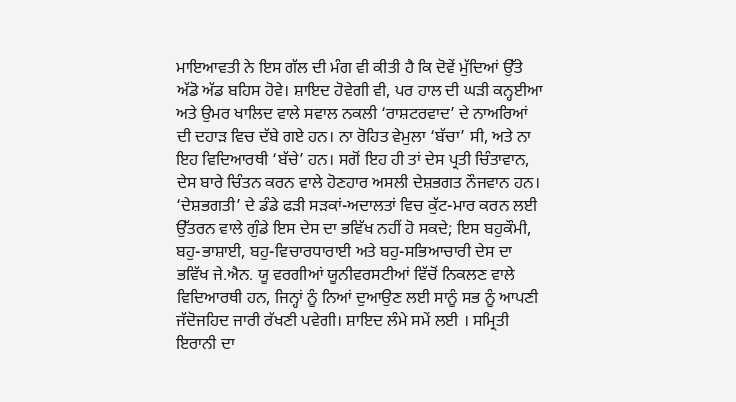ਮਾਇਆਵਤੀ ਨੇ ਇਸ ਗੱਲ ਦੀ ਮੰਗ ਵੀ ਕੀਤੀ ਹੈ ਕਿ ਦੋਵੇਂ ਮੁੱਦਿਆਂ ਉੱਤੇ ਅੱਡੋ ਅੱਡ ਬਹਿਸ ਹੋਵੇ। ਸ਼ਾਇਦ ਹੋਵੇਗੀ ਵੀ, ਪਰ ਹਾਲ ਦੀ ਘੜੀ ਕਨ੍ਹਈਆ ਅਤੇ ਉਮਰ ਖਾਲਿਦ ਵਾਲੇ ਸਵਾਲ ਨਕਲੀ ‘ਰਾਸ਼ਟਰਵਾਦ’ ਦੇ ਨਾਅਰਿਆਂ ਦੀ ਦਹਾੜ ਵਿਚ ਦੱਬੇ ਗਏ ਹਨ। ਨਾ ਰੋਹਿਤ ਵੇਮੁਲਾ ‘ਬੱਚਾ’ ਸੀ, ਅਤੇ ਨਾ ਇਹ ਵਿਦਿਆਰਥੀ ‘ਬੱਚੇ’ ਹਨ। ਸਗੋਂ ਇਹ ਹੀ ਤਾਂ ਦੇਸ ਪ੍ਰਤੀ ਚਿੰਤਾਵਾਨ, ਦੇਸ ਬਾਰੇ ਚਿੰਤਨ ਕਰਨ ਵਾਲੇ ਹੋਣਹਾਰ ਅਸਲੀ ਦੇਸ਼ਭਗਤ ਨੌਜਵਾਨ ਹਨ। ‘ਦੇਸ਼ਭਗਤੀ’ ਦੇ ਡੰਡੇ ਫੜੀ ਸੜਕਾਂ-ਅਦਾਲਤਾਂ ਵਿਚ ਕੁੱਟ-ਮਾਰ ਕਰਨ ਲਈ ਉੱਤਰਨ ਵਾਲੇ ਗੁੰਡੇ ਇਸ ਦੇਸ ਦਾ ਭਵਿੱਖ ਨਹੀਂ ਹੋ ਸਕਦੇ; ਇਸ ਬਹੁਕੌਮੀ, ਬਹੁ-ਭਾਸ਼ਾਈ, ਬਹੁ-ਵਿਚਾਰਧਾਰਾਈ ਅਤੇ ਬਹੁ-ਸਭਿਆਚਾਰੀ ਦੇਸ ਦਾ ਭਵਿੱਖ ਜੇ.ਐਨ. ਯੂ ਵਰਗੀਆਂ ਯੂਨੀਵਰਸਟੀਆਂ ਵਿੱਚੋਂ ਨਿਕਲਣ ਵਾਲੇ ਵਿਦਿਆਰਥੀ ਹਨ, ਜਿਨ੍ਹਾਂ ਨੂੰ ਨਿਆਂ ਦੁਆਉਣ ਲਈ ਸਾਨੂੰ ਸਭ ਨੂੰ ਆਪਣੀ ਜੱਦੋਜਹਿਦ ਜਾਰੀ ਰੱਖਣੀ ਪਵੇਗੀ। ਸ਼ਾਇਦ ਲੰਮੇ ਸਮੇਂ ਲਈ । ਸਮ੍ਰਿਤੀ ਇਰਾਨੀ ਦਾ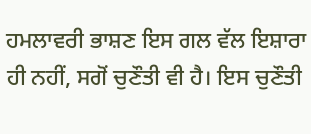ਹਮਲਾਵਰੀ ਭਾਸ਼ਣ ਇਸ ਗਲ ਵੱਲ ਇਸ਼ਾਰਾ ਹੀ ਨਹੀਂ, ਸਗੋਂ ਚੁਣੌਤੀ ਵੀ ਹੈ। ਇਸ ਚੁਣੌਤੀ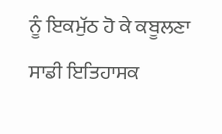ਨੂੰ ਇਕਮੁੱਠ ਹੋ ਕੇ ਕਬੂਲਣਾ ਸਾਡੀ ਇਤਿਹਾਸਕ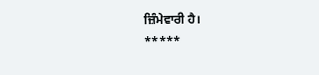ਜ਼ਿੰਮੇਵਾਰੀ ਹੈ।
*****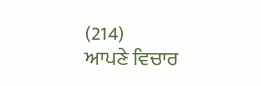(214)
ਆਪਣੇ ਵਿਚਾਰ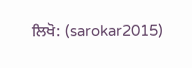ਲਿਖੋ: (sarokar2015)